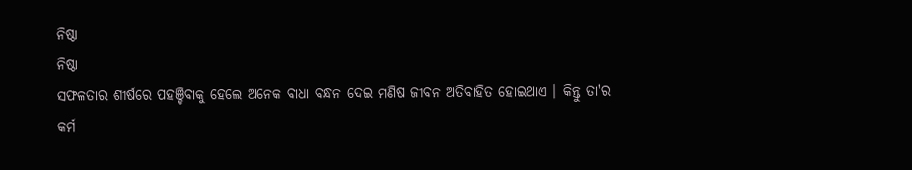ନିଷ୍ଠା
ନିଷ୍ଠା
ସଫଳତାର ଶୀର୍ଷରେ ପହଞ୍ଚିବାକୁ ହେଲେ ଅନେକ ବାଧା ବନ୍ଧନ ଦେଇ ମଣିଷ ଜୀବନ ଅତିବାହିତ ହୋଇଥାଏ । କିନ୍ତୁ ତା'ର କର୍ମ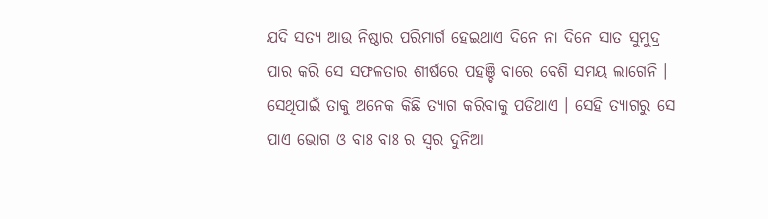ଯଦି ସତ୍ଯ ଆଉ ନିଷ୍ଠାର ପରିମାର୍ଗ ହେଇଥାଏ ଦିନେ ନା ଦିନେ ସାତ ସୁମୁଦ୍ର ପାର କରି ସେ ସଫଳତାର ଶୀର୍ଷରେ ପହଞ୍ଚି ବାରେ ବେଶି ସମୟ ଲାଗେନି । ସେଥିପାଇଁ ତାକୁ ଅନେକ କିଛି ତ୍ଯାଗ କରିବାକୁ ପଡିଥାଏ । ସେହି ତ୍ଯାଗରୁ ସେ ପାଏ ଭୋଗ ଓ ବାଃ ବାଃ ର ସ୍ବର ଦୁନିଆ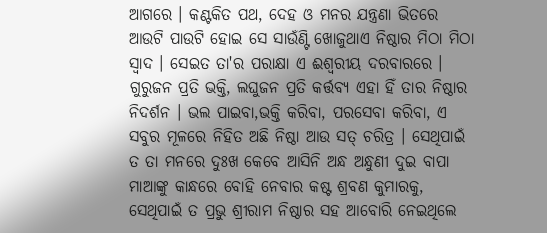ଆଗରେ । କଣ୍ଟକିତ ପଥ, ଦେହ ଓ ମନର ଯନ୍ତ୍ରଣା ଭିତରେ ଆଉଟି ପାଉଟି ହୋଇ ସେ ସାଉଁଣ୍ଟି ଖୋଜୁଥାଏ ନିଷ୍ଠାର ମିଠା ମିଠା ସ୍ବାଦ । ସେଇତ ତା'ର ପରାକ୍ଷା ଏ ଈଶ୍ବରୀୟ ଦରବାରରେ ।
ଗୁରୁଜନ ପ୍ରତି ଭକ୍ତି, ଲଘୁଜନ ପ୍ରତି କର୍ତ୍ତବ୍ଯ ଏହା ହିଁ ତାର ନିଷ୍ଠାର ନିଦର୍ଶନ । ଭଲ ପାଇବା,ଭକ୍ତି କରିବା, ପରସେବା କରିବା, ଏ ସବୁର ମୂଳରେ ନିହିତ ଅଛି ନିଷ୍ଠା ଆଉ ସତ୍ ଚରିତ୍ର । ସେଥିପାଇଁ ତ ତା ମନରେ ଦୁଃଖ କେବେ ଆସିନି ଅନ୍ଧ ଅନ୍ଧୁଣୀ ଦୁଇ ବାପା ମାଆଙ୍କୁ କାନ୍ଧରେ ବୋହି ନେବାର କଷ୍ଟ ଶ୍ରବଣ କୁମାରକୁ, ସେଥିପାଇଁ ତ ପ୍ରଭୁ ଶ୍ରୀରାମ ନିଷ୍ଠାର ସହ ଆବୋରି ନେଇଥିଲେ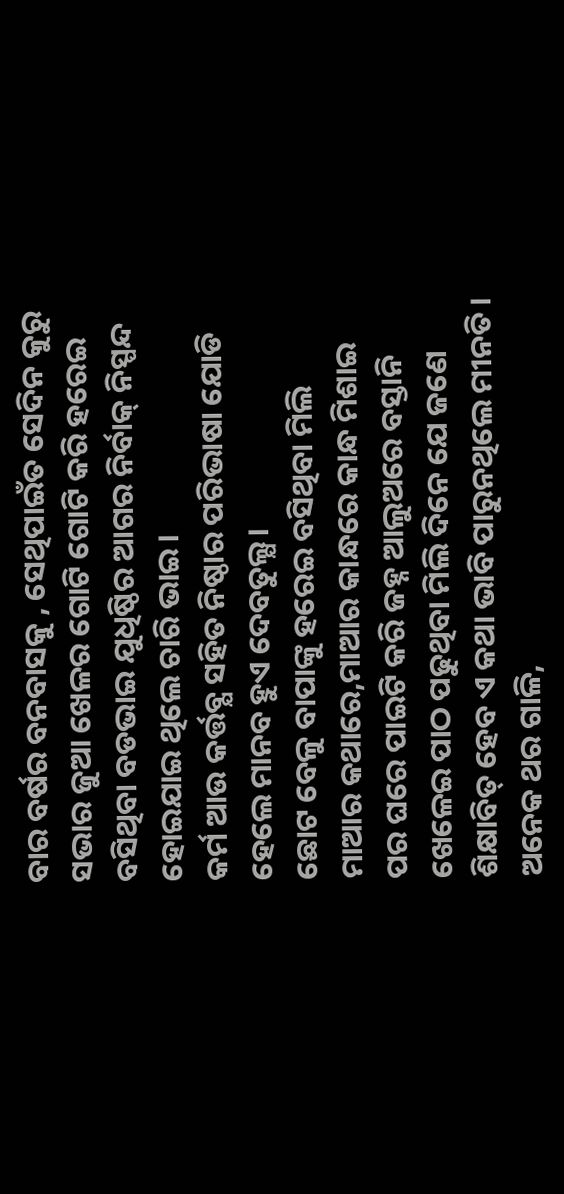ବାର ବର୍ଷର ବନବାସକୁ , ସେଥିପାଇଁତ ସେଦିନ କୁରୁ ସଭାର ଜୁଆ ଖେଳର ଗୋଟି ଗୋଟି କରି ହରେଇ ବସିଥିବା ବଡଭାଇ ଯୁଧିଷ୍ଠିର ଆଗର ନିର୍ବାକ୍ ନିସ୍ପନ୍ଦ ହୋଇଯାଇ ଥିଲେ ଚାରି ଭାଇ ।
କର୍ମ ଆଉ କର୍ତ୍ତବ୍ଯ ସହିତ ନିଷ୍ଠାର ପରିଭାଷା ଯୋଡି ହେଲେ ମାନବ ହୁଏ ଦେବତୁଲ୍ଯ।
ଛୋଟ ବେଳୁ ବାପାଙ୍କୁ ହରେଇ ବସିଥିବା ମିଲି ମାଆର କଥାରେ,ମାଆର କାନ୍ଧରେ କାନ୍ଧ ମିଶାଇ ପର ଘରେ ପାଇଟି କରି ଜହ୍ନ ଆଲୁଅରେ ବସ୍ତାନି ଖେଳେଇ ପାଠ ପଢୁଥିବା ମିଲି ଦିନେ ଯେ ଜଣେ ଶିକ୍ଷାବିତ୍ ହେବ ଏ କଥା ଭାବି ପାରୁନଥିଲେ ମୀନତି । ଅନେକ ଥର ଗାଳି,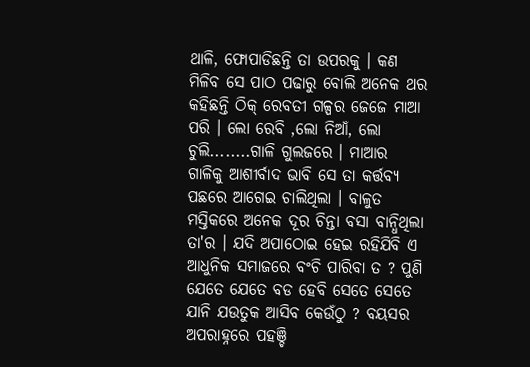ଥାଳି, ଫୋପାଡିଛନ୍ତି ତା ଉପରକୁ । କଣ ମିଳିବ ସେ ପାଠ ପଢାରୁ ବୋଲି ଅନେକ ଥର କହିଛନ୍ତି ଠିକ୍ ରେବତୀ ଗଳ୍ପର ଜେଜେ ମାଆ ପରି । ଲୋ ରେବି ,ଲୋ ନିଆଁ, ଲୋ ଚୁଲି........ଗାଳି ଗୁଲଜରେ । ମାଆର ଗାଳିକୁ ଆଶୀର୍ବାଦ ଭାବି ସେ ତା କର୍ତ୍ତବ୍ଯ ପଛରେ ଆଗେଇ ଚାଲିଥିଲା । ବାଳୁତ ମସ୍ତିକରେ ଅନେକ ଦୂର ଚିନ୍ତା ବସା ବାନ୍ଧିଥିଲା ତା'ର । ଯଦି ଅପାଠୋଇ ହେଇ ରହିଯିବି ଏ ଆଧୁନିକ ସମାଜରେ ବଂଚି ପାରିବା ତ ? ପୁଣି ଯେତେ ଯେତେ ବଡ ହେବି ସେତେ ସେତେ ଯାନି ଯଉତୁକ ଆସିବ କେଉଁଠୁ ? ବୟସର ଅପରାହ୍ନରେ ପହଞ୍ଚି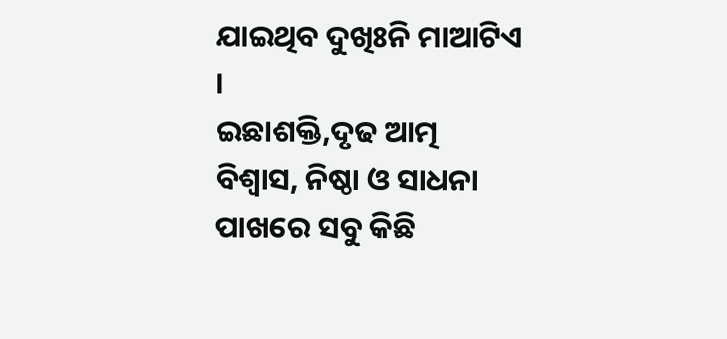ଯାଇଥିବ ଦୁଖିଃନି ମାଆଟିଏ ।
ଇଛାଶକ୍ତି,ଦୃଢ ଆତ୍ମ ବିଶ୍ବାସ, ନିଷ୍ଠା ଓ ସାଧନା ପାଖରେ ସବୁ କିଛି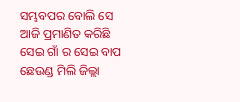ସମ୍ଭବପର ବୋଲି ସେ ଆଜି ପ୍ରମାଣିତ କରିଛି ସେଇ ଗାଁ ର ସେଇ ବାପ ଛେଉଣ୍ଡ ମିଲି ଜିଲ୍ଲା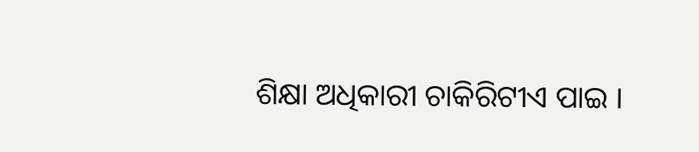ଶିକ୍ଷା ଅଧିକାରୀ ଚାକିରିଟୀଏ ପାଇ ।